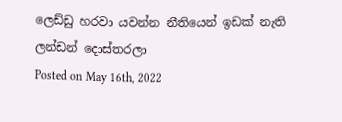ලෙඩ්ඩු හරවා යවන්න නීතියෙන් ඉඩක් නැති ලන්ඩන් දොස්තරලා
Posted on May 16th, 2022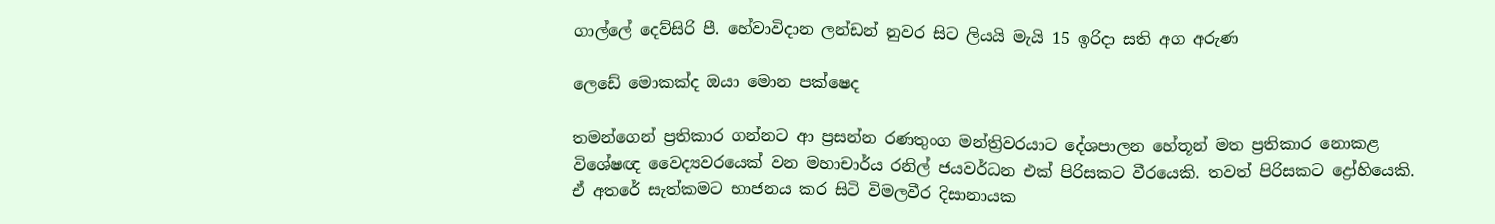ගාල්ලේ දෙව්සිරි පී. හේවාවිදාන ලන්ඩන් නුවර සිට ලියයි මැයි 15 ඉරිදා සති අග අරුණ

ලෙඩේ මොකක්ද ඔයා මොන පක්ෂෙද

තමන්ගෙන් ප්‍රතිකාර ගන්නට ආ ප්‍රසන්න රණතුංග මන්ත්‍රිවරයාට දේශපාලන හේතූන් මත ප්‍රතිකාර නොකළ විශේෂඥ වෛද්‍යවරයෙක් වන මහාචාර්ය රනිල් ජයවර්ධන එක් පිරිසකට වීරයෙකි. තවත් පිරිසකට ද්‍රෝහියෙකි. ඒ අතරේ සැත්කමට භාජනය කර සිටි විමලවීර දිසානායක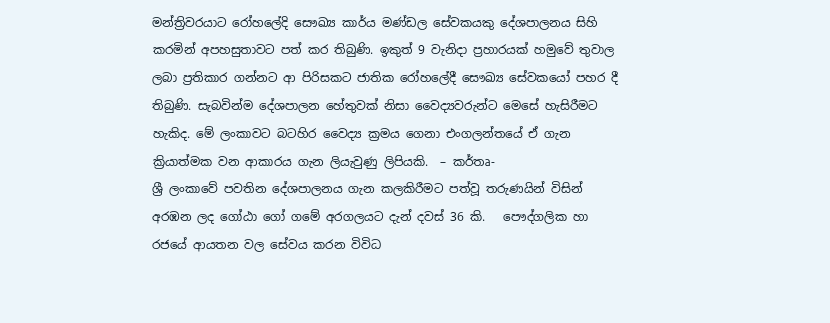මන්ත්‍රිවරයාට රෝහලේදි සෞඛ්‍ය කාර්ය මණ්ඩල සේවකයකු දේශපාලනය සිහි කරමින් අපහසුතාවට පත් කර තිබුණි. ඉකුත් 9 වැනිදා ප්‍රහාරයක් හමුවේ තුවාල ලබා ප්‍රතිකාර ගන්නට ආ පිරිසකට ජාතික රෝහලේදී සෞඛ්‍ය සේවකයෝ පහර දී තිබුණි. සැබවින්ම දේශපාලන හේතුවක් නිසා වෛද්‍යවරුන්ට මෙසේ හැසිරීමට හැකිද. මේ ලංකාවට බටහිර වෛද්‍ය ක්‍රමය ගෙනා එංගලන්තයේ ඒ ගැන ක්‍රියාත්මක වන ආකාරය ගැන ලියැවුණු ලිපියකි.  – කර්තෘ-                                                                                                                                                                                                                                                                                                                                        ශ්‍රී ලංකාවේ පවතින දේශපාලනය ගැන කලකිරීමට පත්වූ තරුණයින් විසින් අරඹන ලද ගෝඨා ගෝ ගමේ අරගලයට දැන් දවස් 36 කි.   පෞද්ගලික හා රජයේ ආයතන වල සේවය කරන විවිධ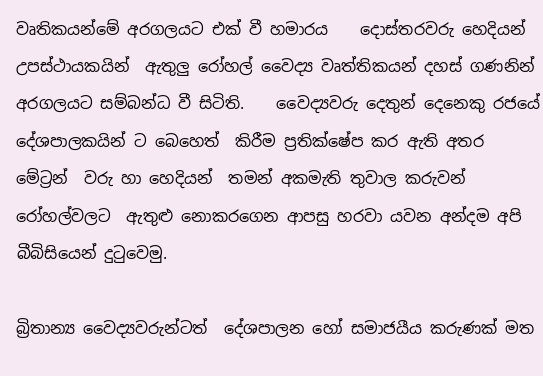වෘතිකයන්මේ අරගලයට එක් වී හමාරය    දොස්තරවරු හෙදියන් උපස්ථායකයින්  ඇතුලු රෝහල් වෛද්‍ය වෘත්තිකයන් දහස් ගණනින්  අරගලයට සම්බන්ධ වී සිටිති.    වෛද්‍යවරු දෙතුන් දෙනෙකු රජයේ දේශපාලකයින් ට බෙහෙත්  කිරීම ප්‍රතික්ෂේප කර ඇති අතර මේට්‍රන්  වරු හා හෙදියන්  තමන් අකමැති තුවාල කරුවන්  රෝහල්වලට  ඇතුළු නොකරගෙන ආපසු හරවා යවන අන්දම අපි බීබිසියෙන් දුටුවෙමු.

බ්‍රිතාන්‍ය වෛද්‍යවරුන්ටත්  දේශපාලන හෝ සමාජයීය කරුණක් මත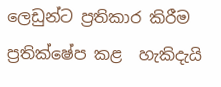ලෙඩුන්ට ප්‍රතිකාර කිරීම ප්‍රතික්ෂේප කළ  හැකිදැයි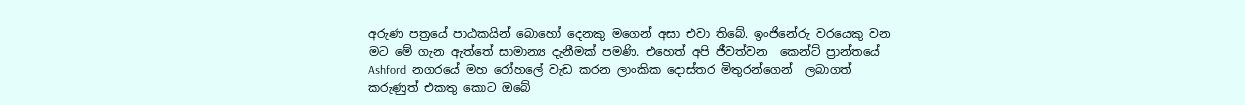අරුණ පත්‍රයේ පාඨකයින් බොහෝ දෙනකු මගෙන් අසා එවා තිබේ. ඉංජිනේරු වරයෙකු වන මට මේ ගැන ඇත්තේ සාමාන්‍ය දැනීමක් පමණි. එහෙත් අපි ජීවත්වන  කෙන්ට් ප්‍රාන්තයේ Ashford  නගරයේ මහ රෝහලේ වැඩ කරන ලාංකික දොස්තර මිතුරන්ගෙන්  ලබාගත්  කරුණුත් එකතු කොට ඔබේ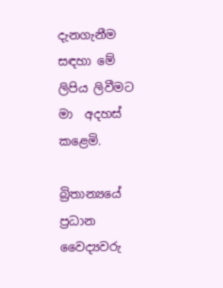දැනගැනීම සඳහා මේ ලිපිය ලිවීමට මා  අදහස් කළෙමි.

බ්‍රිතාන්‍යයේ ප්‍රධාන වෛද්‍යවරු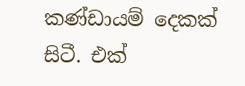කණ්ඩායම් දෙකක් සිටී. එක්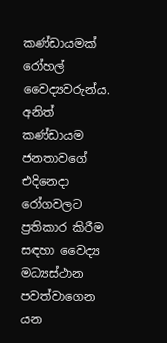කණ්ඩායමක් රෝහල් වෛද්‍යවරුන්ය. අනිත් කණ්ඩායම ජනතාවගේ එදිනෙදා රෝගවලට ප්‍රතිකාර කිරීම සඳහා වෛද්‍ය මධ්‍යස්ථාන පවත්වාගෙන යන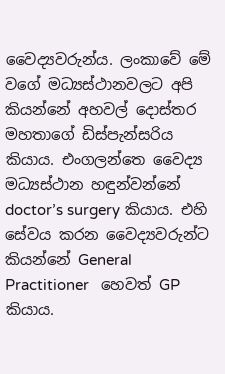වෛද්‍යවරුන්ය. ලංකාවේ මේ වගේ මධ්‍යස්ථානවලට අපි කියන්නේ අහවල් දොස්තර මහතාගේ ඩිස්පැන්සරිය කියාය. එංගලන්තෙ වෛද්‍ය මධ්‍යස්ථාන හඳුන්වන්නේ doctor’s surgery කියාය. එහි සේවය කරන වෛද්‍යවරුන්ට  කියන්නේ General Practitioner   හෙවත් GP කියාය.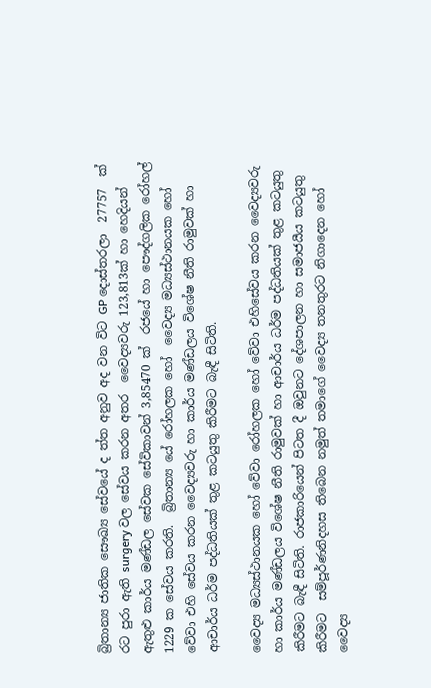බ්‍රිතාන්‍ය ජාතික සෞඛ්‍ය සේවයේ ද ත්ත අනුව අද වන විට GP දොස්තරලා  27757  ක් රට පුරා ඇති surgery වල සේවය කරන අතර  වෛද්‍යවරු 123,813ක් හා හෙදියන් ඇතුළු කාර්ය මණ්ඩල සේවක සේවිකාවන් 3,85470 ක්  රජයේ හා පෞද්ගලික රෝහල් 1229 ක සේවය කරති.  බ්‍රිතාන්‍ය යේ රෝහලක හෝ  වෛද්‍ය මධ්‍යස්ථානයක හෝ වේවා එහි සේවය කරන වෛද්‍යවරු හා කාර්ය මණ්ඩලය විශේෂ නීති රාමුවක් හා ආචාර්ය ධර්ම පද්ධතියක් තුළ කටයුතු කිරීමට බැඳී සිටිති.

වෛද්‍ය මධ්‍යස්ථානයක හෝ වේවා රෝහලක හෝ වේවා එහිසේවය කරන වෛද්‍යවරු හා කාර්ය මණ්ඩලය විශේෂ නීති රාමුවක් හා ආචාර්ය ධර්ම පද්ධතියක් තුළ කටයුතු කිරීමට බැඳී සිටිති. රාජකාරියෙන් පිටත දී ඔවුනට දේශපාලන හා සමාජයීය කටයුතු කිරීමට  සම්පූර්ණනිදහස තිබෙන නමුත් තමාගේ වෛද්‍ය තනතුරට නිගාදෙන හෝ  වෛද්‍ය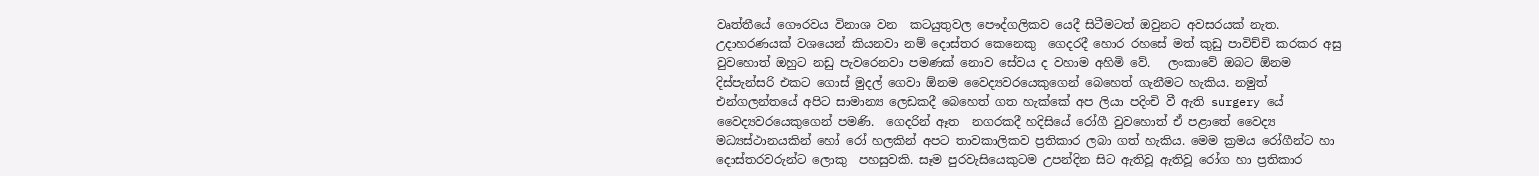වෘත්තීයේ ගෞරවය විනාශ වන  කටයුතුවල පෞද්ගලිකව යෙදී සිටීමටත් ඔවුනට අවසරයක් නැත. උදාහරණයක් වශයෙන් කියනවා නම් දොස්තර කෙනෙකු  ගෙදරදී හොර රහසේ මත් කුඩු පාවිච්චි කරකර අසු වුවහොත් ඔහුට නඩු පැවරෙනවා පමණක් නොව සේවය ද වහාම අහිමි වේ.   ලංකාවේ ඔබට ඕනම දිස්පැන්සරි එකට ගොස් මුදල් ගෙවා ඕනම වෛද්‍යවරයෙකුගෙන් බෙහෙත් ගැනීමට හැකිය. නමුත් එන්ගලන්තයේ අපිට සාමාන්‍ය ලෙඩකදී බෙහෙත් ගත හැක්කේ අප ලියා පදිංචි වී ඇති surgery යේ වෛද්‍යවරයෙකුගෙන් පමණි.  ගෙදරින් ඈත  නගරකදී හදිසියේ රෝගී වුවහොත් ඒ පළාතේ වෛද්‍ය මධ්‍යස්ථානයකින් හෝ රෝ හලකින් අපට තාවකාලිකව ප්‍රතිකාර ලබා ගත් හැකිය. මෙම ක්‍රමය රෝගීන්ට හා දොස්තරවරුන්ට ලොකු  පහසුවකි. සෑම පුරවැසියෙකුටම උපන්දින සිට ඇතිවූ ඇතිවූ රෝග හා ප්‍රතිකාර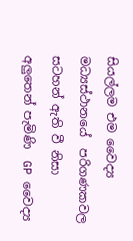සියල්ලම එම වෛද්‍ය මධ්‍යස්ථානයේ  පරිගණකවල   සටහන් ඇති වී නිසා අලුතෙන් පැමිණි  GP වෛද්‍ය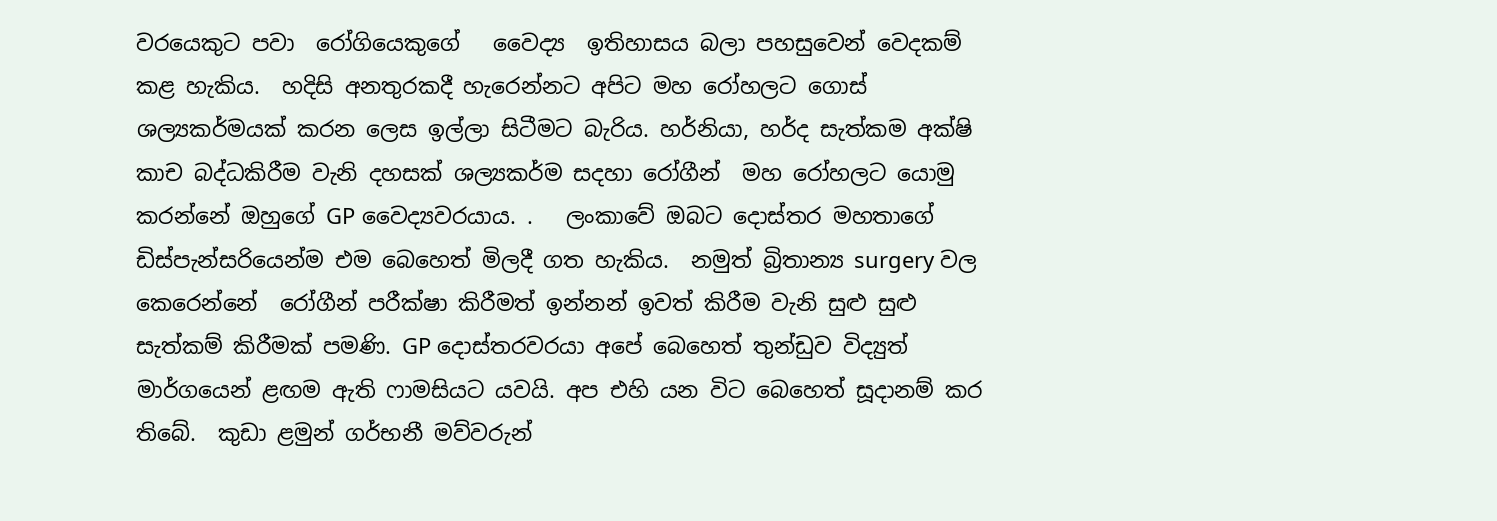වරයෙකුට පවා  රෝගියෙකුගේ   වෛද්‍ය  ඉතිහාසය බලා පහසුවෙන් වෙදකම් කළ හැකිය.  හදිසි අනතුරකදී හැරෙන්නට අපිට මහ රෝහලට ගොස් ශල්‍යකර්මයක් කරන ලෙස ඉල්ලා සිටීමට බැරිය. හර්නියා, හර්ද සැත්කම අක්ෂි කාච බද්ධකිරීම වැනි දහසක් ශල්‍යකර්ම සදහා රෝගීන්  මහ රෝහලට යොමු කරන්නේ ඔහුගේ GP වෛද්‍යවරයාය. .   ලංකාවේ ඔබට දොස්තර මහතාගේ ඩිස්පැන්සරියෙන්ම එම බෙහෙත් මිලදී ගත හැකිය.  නමුත් බ්‍රිතාන්‍ය surgery වල කෙරෙන්නේ  රෝගීන් පරීක්ෂා කිරීමත් ඉන්නන් ඉවත් කිරීම වැනි සුළු සුළු සැත්කම් කිරීමක් පමණි. GP දොස්තරවරයා අපේ බෙහෙත් තුන්ඩුව විද්‍යුත් මාර්ගයෙන් ළඟම ඇති ෆාමසියට යවයි. අප එහි යන විට බෙහෙත් සූදානම් කර තිබේ.  කුඩා ළමුන් ගර්භනී මව්වරුන්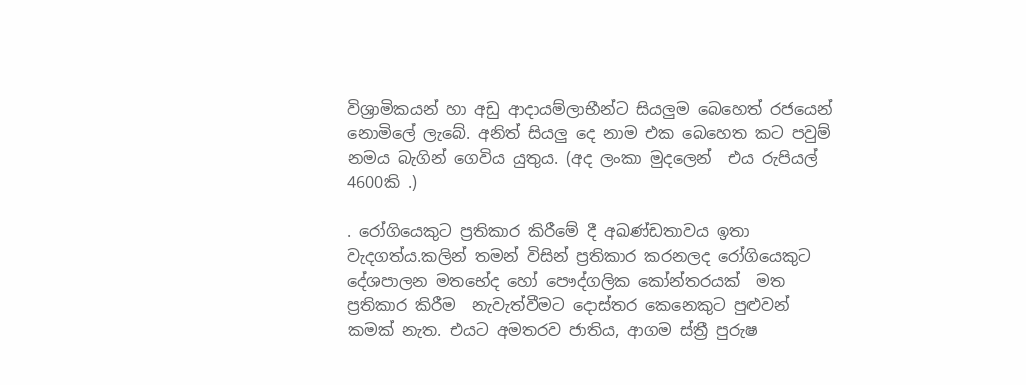විශ්‍රාමිකයන් හා අඩු ආදායම්ලාභීන්ට සියලුම බෙහෙත් රජයෙන් නොමිලේ ලැබේ. අනිත් සියලු දෙ නාම එක බෙහෙත කට පවුම් නමය බැගින් ගෙවිය යුතුය. (අද ලංකා මුදලෙන්  එය රුපියල් 4600කි .)

. රෝගියෙකුට ප්‍රතිකාර කිරීමේ දී අඛණ්ඩතාවය ඉතා වැදගත්ය.කලින් තමන් විසින් ප්‍රතිකාර කරනලද රෝගියෙකුට  දේශපාලන මතභේද හෝ පෞද්ගලික කෝන්තරයක්  මත ප්‍රතිකාර කිරීම  නැවැත්වීමට දොස්තර කෙනෙකුට පුළුවන් කමක් නැත. එයට අමතරව ජාතිය, ආගම ස්ත්‍රී පුරුෂ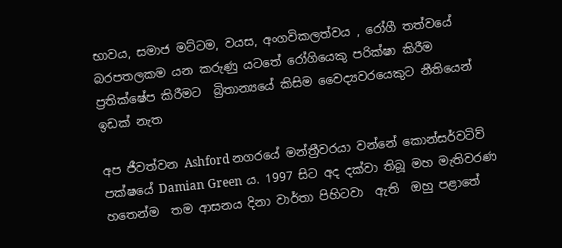භාවය, සමාජ මට්ටම, වයස, අංගවිකලත්වය , රෝගී තත්වයේ බරපතලකම යන කරුණු යටතේ රෝගියෙකු පරික්ෂා කිරීම ප්‍රතික්ෂේප කිරීමට  බ්‍රිතාන්‍යයේ කිසිම වෛද්‍යවරයෙකුට නීතියෙන් ඉඩක් නැත

අප ජීවත්වන Ashford නගරයේ මන්ත්‍රීවරයා වන්නේ කොන්සර්වටිව් පක්ෂයේ Damian Green ය. 1997 සිට අද දක්වා තිබූ මහ මැතිවරණ හතෙන්ම  තම ආසනය දිනා වාර්තා පිහිටවා  ඇති  ඔහු පළාතේ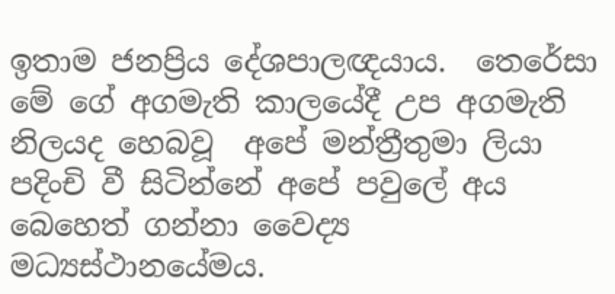ඉතාම ජනප්‍රිය දේශපාලඥයාය.  තෙරේසා මේ ගේ අගමැති කාලයේදී උප අගමැති නිලයද හෙබවූ  අපේ මන්ත්‍රීතුමා ලියා පදිංචි වී සිටින්නේ අපේ පවුලේ අය බෙහෙත් ගන්නා වෛද්‍ය මධ්‍යස්ථානයේමය.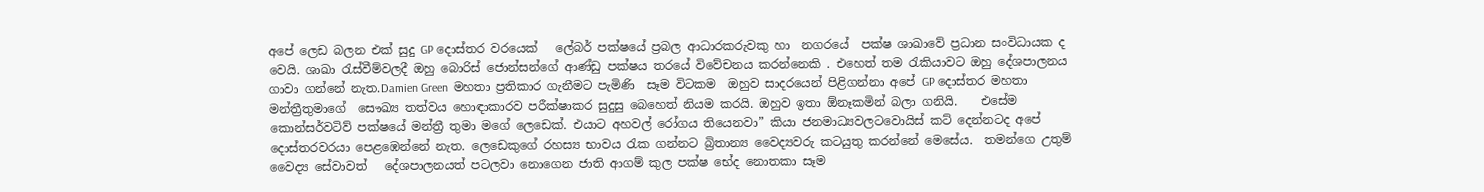අපේ ලෙඩ බලන එක් සුදු GP දොස්තර වරයෙක්   ලේබර් පක්ෂයේ ප්‍රබල ආධාරකරුවකු හා  නගරයේ  පක්ෂ ශාඛාවේ ප්‍රධාන සංවිධායක ද වෙයි. ශාඛා රැස්වීම්වලදී ඔහු බොරිස් ජොන්සන්ගේ ආණ්ඩු පක්ෂය තරයේ විවේචනය කරන්නෙකි . එහෙත් තම රැකියාවට ඔහු දේශපාලනය ගාවා ගන්නේ නැත.Damien Green  මහතා ප්‍රතිකාර ගැනීමට පැමිණි  සෑම විටකම  ඔහුව සාදරයෙන් පිළිගන්නා අපේ GP දොස්තර මහතා  මන්ත්‍රීතුමාගේ  සෞඛ්‍ය තත්වය හොඳාකාරව පරීක්ෂාකර සුදුසු බෙහෙත් නියම කරයි. ඔහුව ඉතා ඕනෑකමින් බලා ගනියි.    එසේම කොන්සර්වටිව් පක්ෂයේ මන්ත්‍රී තුමා මගේ ලෙඩෙක්. එයාට අහවල් රෝගය තියෙනවා” කියා ජනමාධ්‍යවලටවොයිස් කට් දෙන්නටද අපේ දොස්තරවරයා පෙළඹෙන්නේ නැත. ලෙඩෙකුගේ රහස්‍ය භාවය රැක ගන්නට බ්‍රිතාන්‍ය වෛද්‍යවරු කටයුතු කරන්නේ මෙසේය.  තමන්ගෙ උතුම් වෛද්‍ය සේවාවත්   දේශපාලනයත් පටලවා නොගෙන ජාති ආගම් කුල පක්ෂ භේද නොතකා සෑම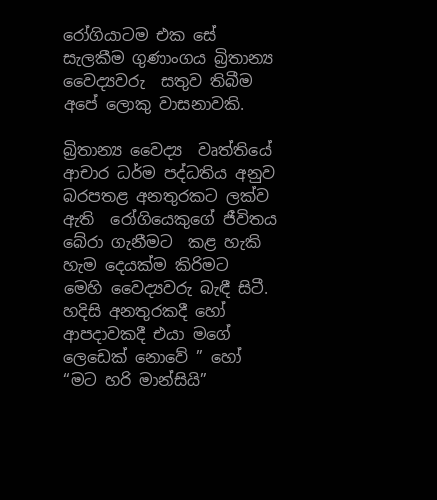රෝගියාටම එක සේ සැලකීම ගුණාංගය බ්‍රිතාන්‍ය වෛද්‍යවරු  සතුව තිබීම අපේ ලොකු වාසනාවකි.

බ්‍රිතාන්‍ය වෛද්‍ය  වෘත්තියේ ආචාර ධර්ම පද්ධතිය අනුව  බරපතළ අනතුරකට ලක්ව ඇති  රෝගියෙකුගේ ජීවිතය  බේරා ගැනීමට  කළ හැකි හැම දෙයක්ම කිරිමට  මෙහි වෛද්‍යවරු බැඳී සිටී.  හදිසි අනතුරකදී හෝ ආපදාවකදී එයා මගේ ලෙඩෙක් නොවේ ” හෝ “මට හරි මාන්සියි”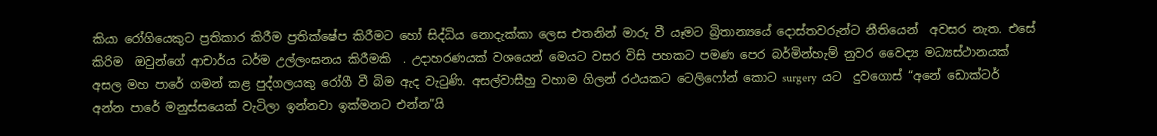කියා රෝගියෙකුට ප්‍රතිකාර කිරීම ප්‍රතික්ෂේප කිරීමට හෝ සිද්ධිය නොදැක්කා ලෙස එතනින් මාරු වී යෑමට බ්‍රිතාන්‍යයේ දොස්තවරුන්ට නීතියෙන්  අවසර නැත. එසේ කිරිම  ඔවුන්ගේ ආචාර්ය ධර්ම උල්ලංඝනය කිරීමකි  . උදාහරණයක් වශයෙන් මෙයට වසර විසි පහකට පමණ පෙර බර්මින්හැම් නුවර වෛද්‍ය මධ්‍යස්ථානයක් අසල මහ පාරේ ගමන් කළ පුද්ගලයකු රෝගී වී බිම ඇද වැටුණි. අසල්වාසීහු වහාම ගිලන් රථයකට ටෙලිෆෝන් කොට surgery  යට  දුවගොස් “අනේ ඩොක්ටර් අන්න පාරේ මනුස්සයෙක් වැටිලා ඉන්නවා ඉක්මනට එන්න”යි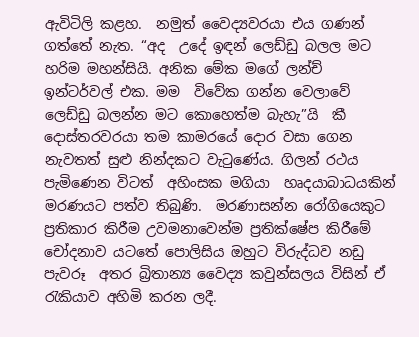ඇවිටිලි කළහ.  නමුත් වෛද්‍යවරයා එය ගණන් ගත්තේ නැත. “අද  උදේ ඉඳන් ලෙඩ්ඩු බලල මට හරිම මහන්සියි. අනික මේක මගේ ලන්ච් ඉන්ටර්වල් එක. මම  විවේක ගන්න වෙලාවේ ලෙඩ්ඩු බලන්න මට කොහෙත්ම බැහැ”යි  කී දොස්තරවරයා තම කාමරයේ දොර වසා ගෙන නැවතත් සුළු නින්දකට වැටුණේය. ගිලන් රථය පැමිණෙන විටත්  අහිංසක මගියා  හෘදයාබාධයකින් මරණයට පත්ව තිබුණි.  මරණාසන්න රෝගියෙකුට ප්‍රතිකාර කිරීම උවමනාවෙන්ම ප්‍රතික්ෂේප කිරීමේ චෝදනාව යටතේ පොලිසිය ඔහුට විරුද්ධව නඩු පැවරූ  අතර බ්‍රිතාන්‍ය වෛද්‍ය කවුන්සලය විසින් ඒ රැකියාව අහිමි කරන ලදී.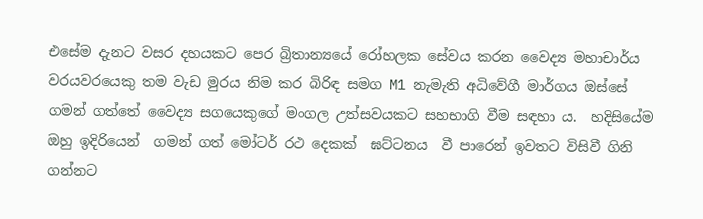එසේම දැනට වසර දහයකට පෙර බ්‍රිතාන්‍යයේ රෝහලක සේවය කරන වෛද්‍ය මහාචාර්ය වරයවරයෙකු තම වැඩ මුරය නිම කර බිරිඳ සමග M1 නැමැති අධිවේගී මාර්ගය ඔස්සේ ගමන් ගත්තේ වෛද්‍ය සගයෙකුගේ මංගල උත්සවයකට සහභාගි වීම සඳහා ය.  හදිසියේම ඔහු ඉදිරියෙන්  ගමන් ගත් මෝටර් රථ දෙකක්  ඝට්ටනය  වී පාරෙන් ඉවතට විසිවී ගිනි ගන්නට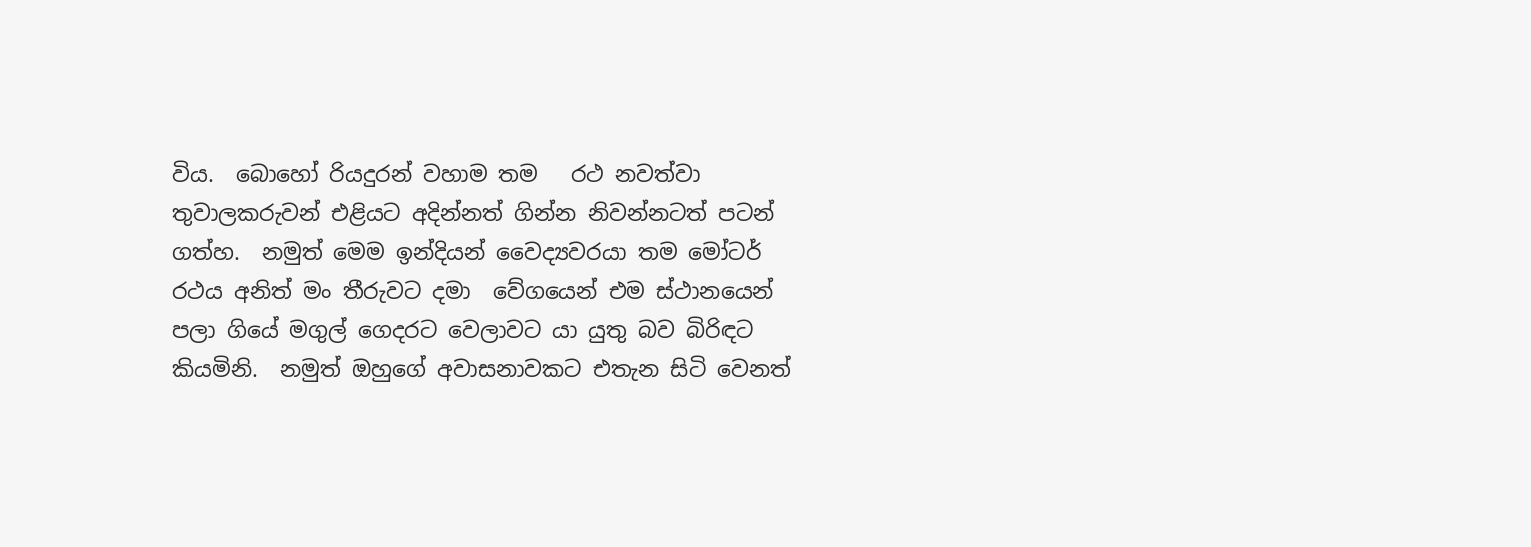විය.  බොහෝ රියදුරන් වහාම තම   රථ නවත්වා තුවාලකරුවන් එළියට අදින්නත් ගින්න නිවන්නටත් පටන් ගත්හ.  නමුත් මෙම ඉන්දියන් වෛද්‍යවරයා තම මෝටර් රථය අනිත් මං තීරුවට දමා  වේගයෙන් එම ස්ථානයෙන් පලා ගියේ මගුල් ගෙදරට වෙලාවට යා යුතු බව බිරිඳට කියමිනි.  නමුත් ඔහුගේ අවාසනාවකට එතැන සිටි වෙනත්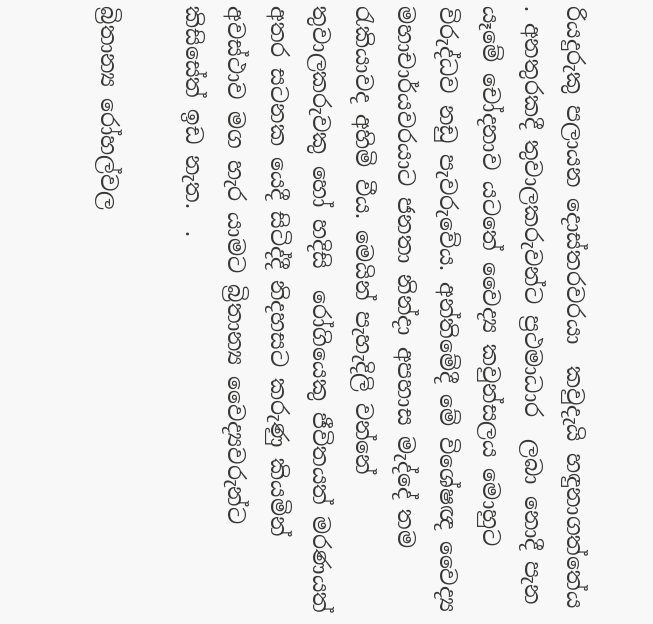රියදුරුකු පලායන දොස්තරවරයා  කවුදැයි හඳුනාගත්තේය . අනතුරකදී තුවාලකරුවන්ට ප්‍රථමාධාර  ලබා නොදී පැන යෑමේ චෝදනාව යටතේ වෛද්‍ය කවුන්සලය මොහුට විරුද්ධව නඩු පැවරුවේය. අන්තිමේදී මේ විශේෂඥ වෛද්‍ය   මහාචාර්යවරයාට ජනතා නින්දා අපහාස මැද්දේ තම රැකියාවද අහිමි වීය. මෙයින් පැහැදිලි වන්නේ තුවාලකරුවකු හෝ හදිසි  රෝගියෙකු ජීවිතයත් මරණයත් අතර සටනක යෙදී සිටිද්දී නිදහසට කරුණු කියමින් අවස්ථාව මග හැර යාමට බ්‍රිතාන්‍ය වෛද්‍යවරුන්ට කිසිසේත් ඉඩ නැත.  .

බ්‍රිතාන්‍ය රෝහල්වල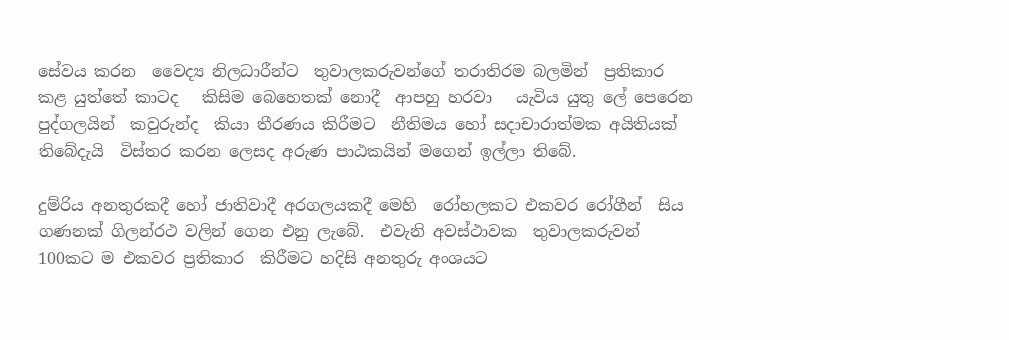සේවය කරන  වෛද්‍ය නිලධාරීන්ට  තුවාලකරුවන්ගේ තරාතිරම බලමින්  ප්‍රතිකාර කළ යුත්තේ කාටද   කිසිම බෙහෙතක් නොදී  ආපහු හරවා   යැවිය යුතු ලේ පෙරෙන පුද්ගලයින්  කවුරුන්ද  කියා තීරණය කිරීමට  නීතිමය හෝ සදාචාරාත්මක අයිතියක් තිබේදැයි  විස්තර කරන ලෙසද අරුණ පාඨකයින් මගෙන් ඉල්ලා තිබේ.

දුම්රිය අනතුරකදී හෝ ජාතිවාදී අරගලයකදී මෙහි  රෝහලකට එකවර රෝගීන්  සිය ගණනක් ගිලන්රථ වලින් ගෙන එනු ලැබේ.  එවැනි අවස්ථාවක  තුවාලකරුවන්  100කට ම එකවර ප්‍රතිකාර  කිරීමට හදිසි අනතුරු අංශයට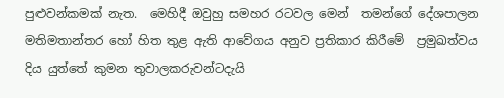පුළුවන්කමක් නැත.  මෙහිදී ඔවුහු සමහර රටවල මෙන්  තමන්ගේ දේශපාලන  මතිමතාන්තර හෝ හිත තුළ ඇති ආවේගය අනුව ප්‍රතිකාර කිරීමේ  ප්‍රමුඛත්වය දිය යුත්තේ කුමන තුවාලකරුවන්ටදැයි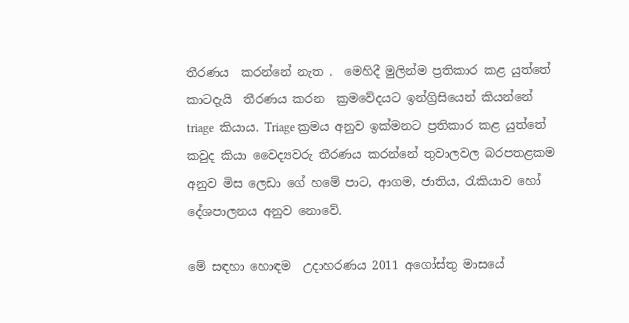තීරණය  කරන්නේ නැත .  මෙහිදී මුලින්ම ප්‍රතිකාර කළ යුත්තේ කාටදැයි  තීරණය කරන  ක්‍රමවේදයට ඉන්ග්‍රිසියෙන් කියන්නේ   triage  කියාය. Triage ක්‍රමය අනුව ඉක්මනට ප්‍රතිකාර කළ යුත්තේ කවුද කියා වෛද්‍යවරු තීරණය කරන්නේ තුවාලවල බරපතළකම අනුව මිස ලෙඩා ගේ හමේ පාට, ආගම, ජාතිය, රැකියාව හෝ දේශපාලනය අනුව නොවේ.

මේ සඳහා හොඳම  උදාහරණය 2011 අගෝස්තු මාසයේ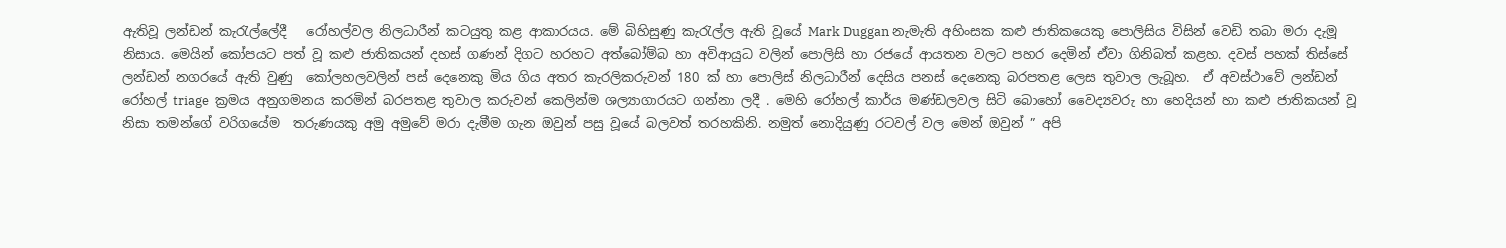ඇතිවූ ලන්ඩන් කැරැල්ලේදී   රෝහල්වල නිලධාරීන් කටයුතු කළ ආකාරයය. මේ බිහිසුණු කැරැල්ල ඇති වූයේ Mark Duggan නැමැති අහිංසක කළු ජාතිකයෙකු පොලිසිය විසින් වෙඩි තබා මරා දැමූ නිසාය. මෙයින් කෝපයට පත් වූ කළු ජාතිකයන් දහස් ගණන් දිගට හරහට අත්බෝම්බ හා අවිආයුධ වලින් පොලිසි හා රජයේ ආයතන වලට පහර දෙමින් ඒවා ගිනිබත් කළහ. දවස් පහක් තිස්සේ ලන්ඩන් නගරයේ ඇති වුණු  කෝලහලවලින් පස් දෙනෙකු මිය ගිය අතර කැරලිකරුවන් 180 ක් හා පොලිස් නිලධාරීන් දෙසිය පනස් දෙනෙකු බරපතළ ලෙස තුවාල ලැබූහ.  ඒ අවස්ථාවේ ලන්ඩන් රෝහල් triage  ක්‍රමය අනුගමනය කරමින් බරපතළ තුවාල කරුවන් කෙලින්ම ශල්‍යාගාරයට ගන්නා ලදී . මෙහි රෝහල් කාර්ය මණ්ඩලවල සිටි බොහෝ වෛද්‍යවරු හා හෙදියන් හා කළු ජාතිකයන් වූ නිසා තමන්ගේ වරිගයේම  තරුණයකු අමු අමුවේ මරා දැමීම ගැන ඔවුන් පසු වූයේ බලවත් තරහකිනි. නමුත් නොදියුණු රටවල් වල මෙන් ඔවුන් ” අපි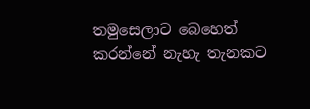තමුසෙලාට බෙහෙත් කරන්නේ නැහැ තැනකට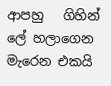ආපහු   ගිහින් ලේ හලාගෙන   මැරෙන එකයි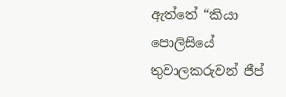ඇත්තේ “කියා පොලිසියේ තුවාලකරුවන් ජීප්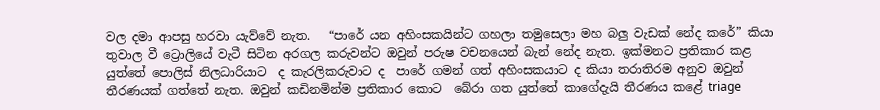වල දමා ආපසු හරවා යැව්වේ නැත.   “පාරේ යන අහිංසකයින්ට ගහලා තමුසෙලා මහ බලු වැඩක් නේද කරේ” කියා තුවාල වී ට්‍රොලියේ වැටී සිටින අරගල කරුවන්ට ඔවුන් පරුෂ වචනයෙන් බැන් නේද නැත. ඉක්මනට ප්‍රතිකාර කළ යුත්තේ පොලිස් නිලධාරියාට  ද කැරලිකරුවාට ද  පාරේ ගමන් ගත් අහිංසකයාට ද කියා තරාතිරම අනුව ඔවුන් තීරණයක් ගත්තේ නැත. ඔවුන් කඩිනමින්ම ප්‍රතිකාර කොට  බේරා ගත යුත්තේ කාගේදැයි තීරණය කළේ triage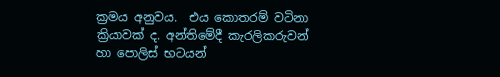ක්‍රමය අනුවය.  එය කොතරම් වටිනා ක්‍රියාවක් ද. අන්තිමේදී කැරලිකරුවන් හා පොලිස් භටයන්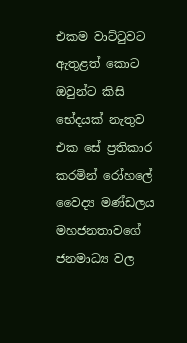එකම වාට්ටුවට ඇතුළත් කොට ඔවුන්ට කිසි භේදයක් නැතුව එක සේ ප්‍රතිකාර කරමින් රෝහලේ වෛද්‍ය මණ්ඩලය මහජනතාවගේ ජනමාධ්‍ය වල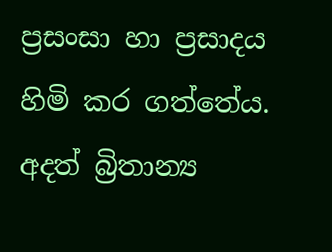ප්‍රසංසා හා ප්‍රසාදය හිමි කර ගත්තේය.  අදත් බ්‍රිතාන්‍ය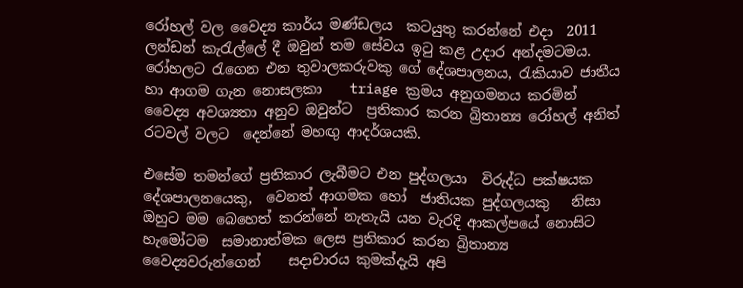රෝහල් වල වෛද්‍ය කාර්ය මණ්ඩලය  කටයුතු කරන්නේ එදා  2011 ලන්ඩන් කැරැල්ලේ දී ඔවුන් තම සේවය ඉටු කළ උදාර අන්දමටමය.  රෝහලට රැගෙන එන තුවාලකරුවකු ගේ දේශපාලනය, රැකියාව ජාතීය  හා ආගම ගැන නොසලකා    triage ක්‍රමය අනුගමනය කරමින්  වෛද්‍ය අවශ්‍යතා අනුව ඔවුන්ට  ප්‍රතිකාර කරන බ්‍රිතාන්‍ය රෝහල් අනිත් රටවල් වලට  දෙන්නේ මහඟු ආදර්ශයකි.

එසේම තමන්ගේ ප්‍රතිකාර ලැබීමට එන පුද්ගලයා  විරුද්ධ පක්ෂයක දේශපාලනයෙකු,  වෙනත් ආගමක හෝ  ජාතියක පුද්ගලයකු   නිසා ඔහුට මම බෙහෙත් කරන්නේ නැතැයි යන වැරදි ආකල්පයේ නොසිට  හැමෝටම  සමානාත්මක ලෙස ප්‍රතිකාර කරන බ්‍රිතාන්‍ය  වෛද්‍යවරුන්ගෙන්    සදාචාරය කුමක්දැයි අපි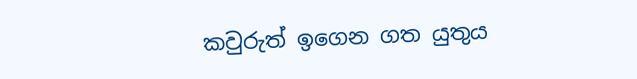කවුරුත් ඉගෙන ගත යුතුය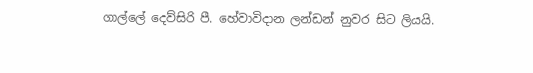ගාල්ලේ දෙව්සිරි පී. හේවාවිදාන ලන්ඩන් නුවර සිට ලියයි.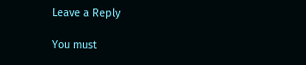Leave a Reply

You must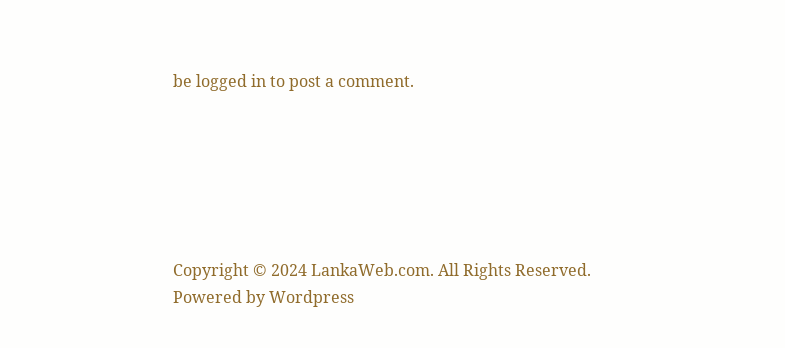be logged in to post a comment.






Copyright © 2024 LankaWeb.com. All Rights Reserved. Powered by Wordpress